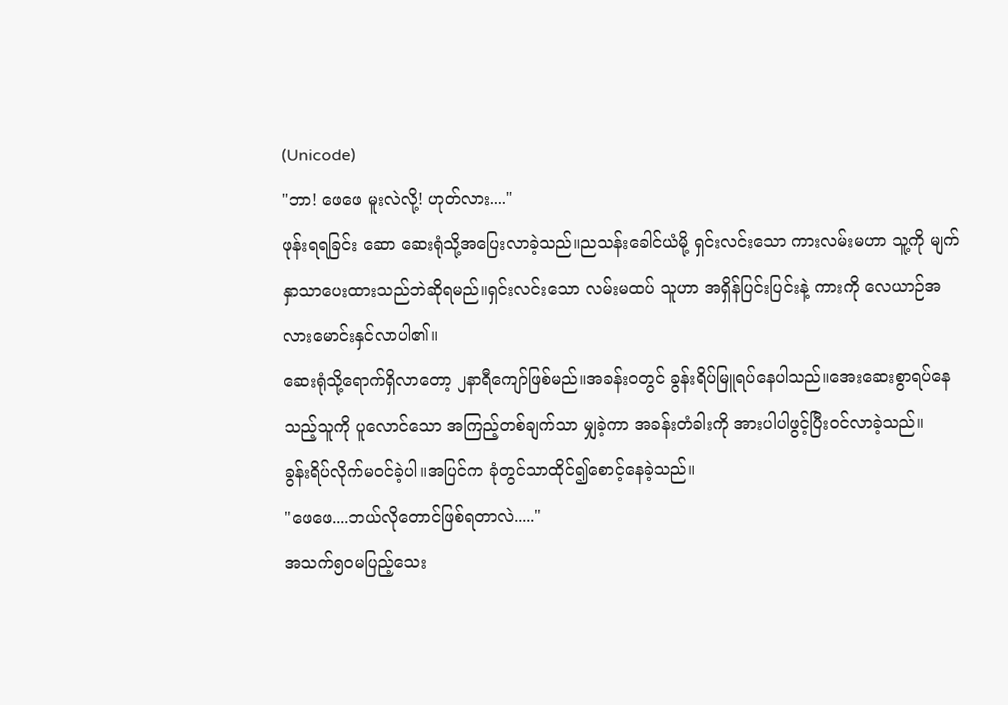(Unicode)
"ဘာ! ဖေဖေ မူးလဲလို့! ဟုတ်လား...."
ဖုန်းရရခြင်း ဆော ဆေးရုံသို့အပြေးလာခဲ့သည်။ညသန်းခေါင်ယံမို့ ရှင်းလင်းသော ကားလမ်းမဟာ သူ့ကို မျက်နှာသာပေးထားသည်ဘဲဆိုရမည်။ရှင်းလင်းသော လမ်းမထပ် သူဟာ အရှိန်ပြင်းပြင်းနဲ့ ကားကို လေယာဉ်အလားမောင်းနှင်လာပါ၏။
ဆေးရုံသို့ရောက်ရှိလာတော့ ၂နာရီကျော်ဖြစ်မည်။အခန်းဝတွင် ခွန်းရိပ်မြူရပ်နေပါသည်။အေးဆေးစွာရပ်နေသည့်သူကို ပူလောင်သော အကြည့်တစ်ချက်သာ မျှခဲ့ကာ အခန်းတံခါးကို အားပါပါဖွင့်ပြီးဝင်လာခဲ့သည်။
ခွန်းရိပ်လိုက်မဝင်ခဲ့ပါ။အပြင်က ခုံတွင်သာထိုင်၍စောင့်နေခဲ့သည်။
"ဖေဖေ....ဘယ်လိုတောင်ဖြစ်ရတာလဲ....."
အသက်၅၀မပြည့်သေး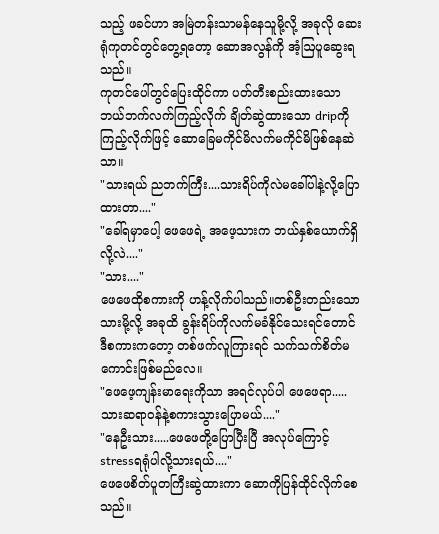သည့် ဖခင်ဟာ အမြဲတန်းသာမန်နေသူမို့လို့ အခုလို ဆေးရုံကုတင်တွင်တွေ့ရတော့ ဆောအလွန်ကို အံ့ဩပူဆွေးရသည်။
ကုတင်ပေါ်တွင်ပြေးထိုင်ကာ ပတ်တီးစည်းထားသော ဘယ်ဘက်လက်ကြည့်လိုက် ချိတ်ဆွဲထားသော dripကိုကြည့်လိုက်ဖြင့် ဆောခြေမကိုင်မိလက်မကိုင်မိဖြစ်နေဆဲသာ။
"သားရယ် ညဘက်ကြီး....သားရိပ်ကိုလဲမခေါ်ပါနဲ့လို့ပြောထားတာ...."
"ခေါ်ရမှာပေါ့ ဖေဖေရဲ့ အဖေ့သားက ဘယ်နှစ်ယောက်ရှိလို့လဲ...."
"သား...."
ဖေဖေထိုစကားကို ဟန့်လိုက်ပါသည်။တစ်ဦးတည်းသော သားမို့လို့ အခုထိ ခွန်းရိပ်ကိုလက်မခံနိုင်သေးရင်တောင် ဒီစကားကတော့ တစ်ဖက်လူကြားရင် သက်သက်စိတ်မကောင်းဖြစ်မည်လေ။
"ဖေဖေ့ကျန်းမာရေးကိုသာ အရင်လုပ်ပါ ဖေဖေရာ.....သားဆရာဝန်နဲ့စကားသွားပြောမယ်...."
"နေဦးသား.....ဖေဖေတို့ပြောပြီးပြီ အလုပ်ကြောင့် stressရရုံပါလို့သားရယ်...."
ဖေဖေစိတ်ပူတကြီးဆွဲထားကာ ဆောကိုပြန်ထိုင်လိုက်စေသည်။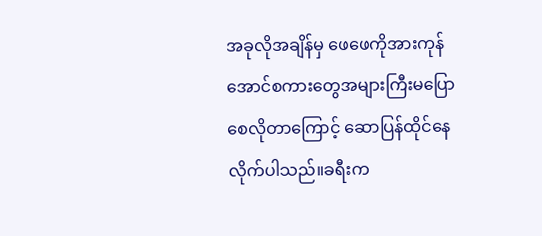အခုလိုအချိန်မှ ဖေဖေကိုအားကုန်အောင်စကားတွေအများကြီးမပြောစေလိုတာကြောင့် ဆောပြန်ထိုင်နေလိုက်ပါသည်။ခရီးက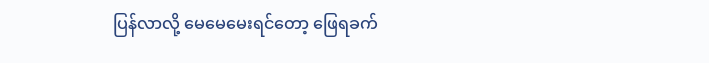ပြန်လာလို့ မေမေမေးရင်တော့ ဖြေရခက်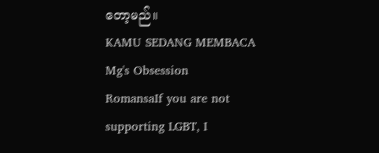တော့မည်။
KAMU SEDANG MEMBACA
Mg's Obsession
RomansaIf you are not supporting LGBT, I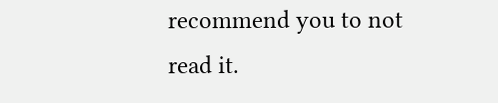recommend you to not read it.